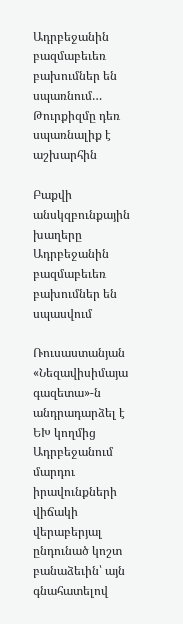Ադրբեջանին բազմաբեւեռ բախումներ են սպառնում… Թուրքիզմը դեռ սպառնալիք է աշխարհին

Բաքվի անսկզբունքային խաղերը
Ադրբեջանին բազմաբեւեռ բախումներ են սպասվում

Ռուսաստանյան «Նեզավիսիմայա գազետա»-ն անդրադարձել է ԵԽ կողմից Ադրբեջանում մարդու իրավունքների վիճակի վերաբերյալ ընդունած կոշտ բանաձեւին՝ այն գնահատելով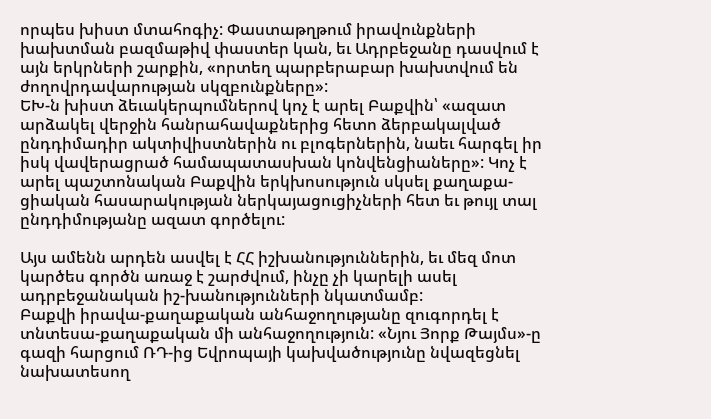որպես խիստ մտահոգիչ: Փաստաթղթում իրավունքների խախտման բազմաթիվ փաստեր կան, եւ Ադրբեջանը դասվում է այն երկրների շարքին, «որտեղ պարբերաբար խախտվում են ժողովրդավարության սկզբունքները»:
ԵԽ-ն խիստ ձեւակերպումներով կոչ է արել Բաքվին՝ «ազատ արձակել վերջին հանրահավաքներից հետո ձերբակալված ընդդիմադիր ակտիվիստներին ու բլոգերներին, նաեւ հարգել իր իսկ վավերացրած համապատասխան կոնվենցիաները»: Կոչ է արել պաշտոնական Բաքվին երկխոսություն սկսել քաղաքա-ցիական հասարակության ներկայացուցիչների հետ եւ թույլ տալ ընդդիմությանը ազատ գործելու:

Այս ամենն արդեն ասվել է ՀՀ իշխանություններին, եւ մեզ մոտ կարծես գործն առաջ է շարժվում, ինչը չի կարելի ասել ադրբեջանական իշ-խանությունների նկատմամբ:
Բաքվի իրավա-քաղաքական անհաջողությանը զուգորդել է տնտեսա-քաղաքական մի անհաջողություն: «Նյու Յորք Թայմս»-ը գազի հարցում ՌԴ-ից Եվրոպայի կախվածությունը նվազեցնել նախատեսող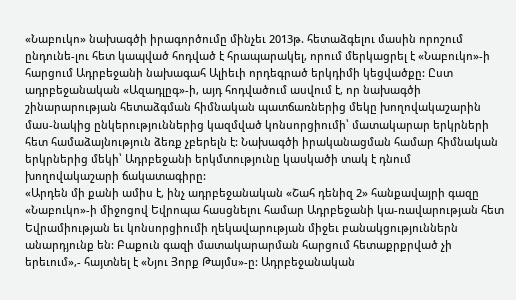«Նաբուկո» նախագծի իրագործումը մինչեւ 2013թ. հետաձգելու մասին որոշում ընդունե-լու հետ կապված հոդված է հրապարակել, որում մերկացրել է «Նաբուկո»-ի հարցում Ադրբեջանի նախագահ Ալիեւի որդեգրած երկդիմի կեցվածքը: Ըստ ադրբեջանական «Ազադլըգ»-ի, այդ հոդվածում ասվում է, որ նախագծի շինարարության հետաձգման հիմնական պատճառներից մեկը խողովակաշարին մաս-նակից ընկերություններից կազմված կոնսորցիումի՝ մատակարար երկրների հետ համաձայնություն ձեռք չբերելն է: Նախագծի իրականացման համար հիմնական երկրներից մեկի՝ Ադրբեջանի երկմտությունը կասկածի տակ է դնում խողովակաշարի ճակատագիրը:
«Արդեն մի քանի ամիս է, ինչ ադրբեջանական «Շահ դենիզ 2» հանքավայրի գազը «Նաբուկո»-ի միջոցով Եվրոպա հասցնելու համար Ադրբեջանի կա-ռավարության հետ Եվրամիության եւ կոնսորցիումի ղեկավարության միջեւ բանակցություններն անարդյունք են: Բաքուն գազի մատակարարման հարցում հետաքրքրված չի երեւում»,- հայտնել է «Նյու Յորք Թայմս»-ը: Ադրբեջանական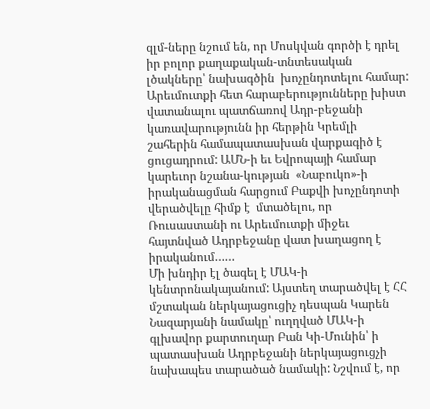զլմ-ները նշում են, որ Մոսկվան գործի է դրել իր բոլոր քաղաքական-տնտեսական լծակները՝ նախագծին  խոչընդոտելու համար: Արեւմուտքի հետ հարաբերությունները խիստ վատանալու պատճառով Ադր-բեջանի կառավարությունն իր հերթին Կրեմլի շահերին համապատասխան վարքագիծ է ցուցադրում: ԱՄՆ-ի եւ Եվրոպայի համար կարեւոր նշանա-կության  «Նաբուկո»-ի իրականացման հարցում Բաքվի խոչընդոտի վերածվելը հիմք է  մտածելու, որ Ռուսաստանի ու Արեւմուտքի միջեւ հայտնված Ադրբեջանը վատ խաղացող է իրականում……
Մի խնդիր էլ ծագել է ՄԱԿ-ի կենտրոնակայանում: Այստեղ տարածվել է ՀՀ մշտական ներկայացուցիչ դեսպան Կարեն Նազարյանի նամակը՝ ուղղված ՄԱԿ-ի գլխավոր քարտուղար Բան Կի-Մունին՝ ի պատասխան Ադրբեջանի ներկայացուցչի նախապես տարածած նամակի: Նշվում է, որ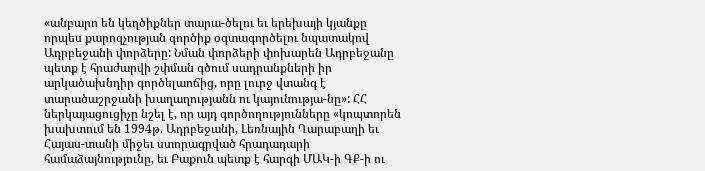«անբարո են կեղծիքներ տարա-ծելու եւ երեխայի կյանքը որպես քարոզչության գործիք օգտագործելու նպատակով Ադրբեջանի փորձերը: Նման փորձերի փոխարեն Ադրբեջանը պետք է հրաժարվի շփման գծում սադրանքների իր արկածախնդիր գործելաոճից, որը լուրջ վտանգ է տարածաշրջանի խաղաղությանն ու կայունությա-նը»: ՀՀ ներկայացուցիչը նշել է, որ այդ գործողությունները «կոպտորեն խախտում են 1994թ. Ադրբեջանի, Լեռնային Ղարաբաղի եւ Հայաս-տանի միջեւ ստորագրված հրադադարի համաձայնությունը, եւ Բաքուն պետք է հարգի ՄԱԿ-ի ԳՔ-ի ու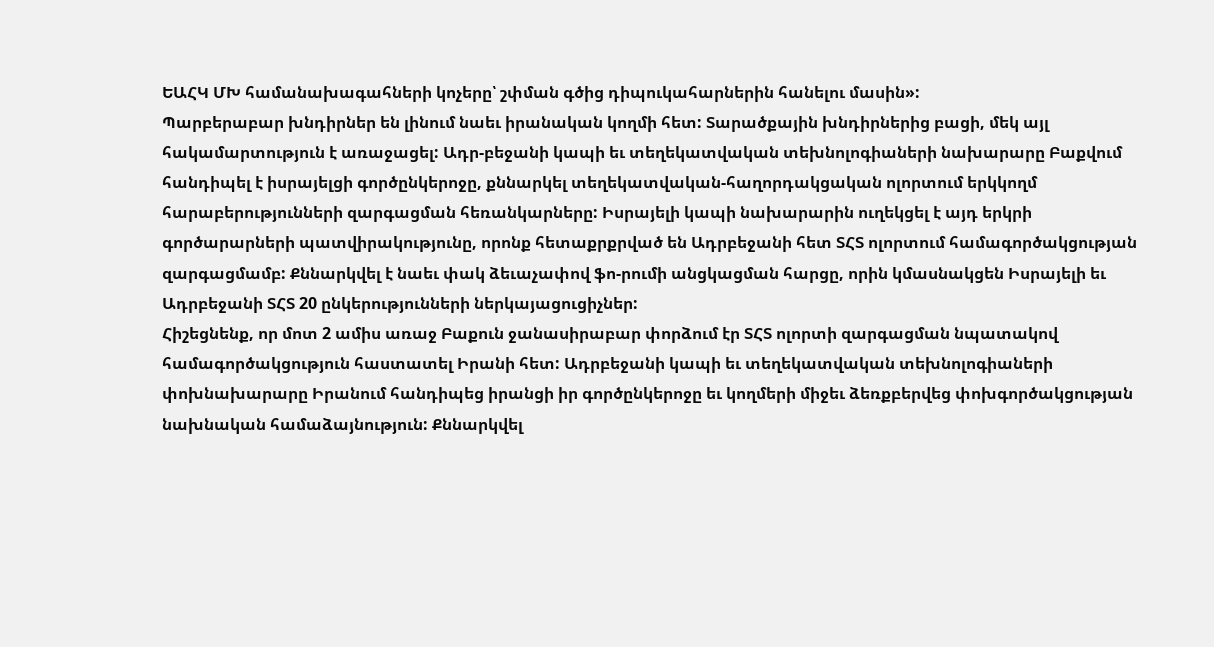ԵԱՀԿ ՄԽ համանախագահների կոչերը՝ շփման գծից դիպուկահարներին հանելու մասին»:
Պարբերաբար խնդիրներ են լինում նաեւ իրանական կողմի հետ: Տարածքային խնդիրներից բացի, մեկ այլ հակամարտություն է առաջացել: Ադր-բեջանի կապի եւ տեղեկատվական տեխնոլոգիաների նախարարը Բաքվում հանդիպել է իսրայելցի գործընկերոջը, քննարկել տեղեկատվական-հաղորդակցական ոլորտում երկկողմ հարաբերությունների զարգացման հեռանկարները: Իսրայելի կապի նախարարին ուղեկցել է այդ երկրի գործարարների պատվիրակությունը, որոնք հետաքրքրված են Ադրբեջանի հետ ՏՀՏ ոլորտում համագործակցության զարգացմամբ: Քննարկվել է նաեւ փակ ձեւաչափով ֆո-րումի անցկացման հարցը, որին կմասնակցեն Իսրայելի եւ Ադրբեջանի ՏՀՏ 20 ընկերությունների ներկայացուցիչներ:
Հիշեցնենք, որ մոտ 2 ամիս առաջ Բաքուն ջանասիրաբար փորձում էր ՏՀՏ ոլորտի զարգացման նպատակով համագործակցություն հաստատել Իրանի հետ: Ադրբեջանի կապի եւ տեղեկատվական տեխնոլոգիաների փոխնախարարը Իրանում հանդիպեց իրանցի իր գործընկերոջը եւ կողմերի միջեւ ձեռքբերվեց փոխգործակցության նախնական համաձայնություն: Քննարկվել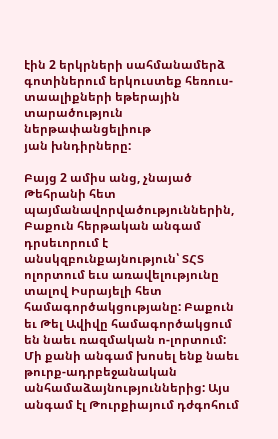էին 2 երկրների սահմանամերձ գոտիներում երկուստեք հեռուս-տաալիքների եթերային տարածություն ներթափանցելիութ
յան խնդիրները:

Բայց 2 ամիս անց, չնայած Թեհրանի հետ պայմանավորվածություններին, Բաքուն հերթական անգամ դրսեւորում է անսկզբունքայնություն՝ ՏՀՏ ոլորտում եւս առավելությունը տալով Իսրայելի հետ համագործակցությանը: Բաքուն եւ Թել Ավիվը համագործակցում են նաեւ ռազմական ո-լորտում:
Մի քանի անգամ խոսել ենք նաեւ թուրք-ադրբեջանական անհամաձայնություններից: Այս անգամ էլ Թուրքիայում դժգոհում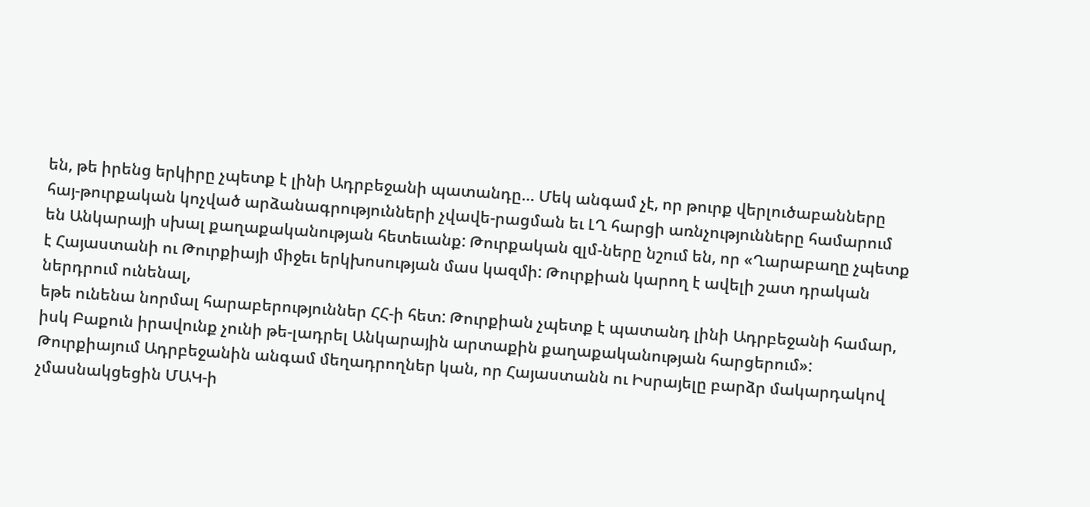են, թե իրենց երկիրը չպետք է լինի Ադրբեջանի պատանդը… Մեկ անգամ չէ, որ թուրք վերլուծաբանները հայ-թուրքական կոչված արձանագրությունների չվավե-րացման եւ ԼՂ հարցի առնչությունները համարում են Անկարայի սխալ քաղաքականության հետեւանք: Թուրքական զլմ-ները նշում են, որ «Ղարաբաղը չպետք է Հայաստանի ու Թուրքիայի միջեւ երկխոսության մաս կազմի: Թուրքիան կարող է ավելի շատ դրական ներդրում ունենալ,
եթե ունենա նորմալ հարաբերություններ ՀՀ-ի հետ: Թուրքիան չպետք է պատանդ լինի Ադրբեջանի համար, իսկ Բաքուն իրավունք չունի թե-լադրել Անկարային արտաքին քաղաքականության հարցերում»: Թուրքիայում Ադրբեջանին անգամ մեղադրողներ կան, որ Հայաստանն ու Իսրայելը բարձր մակարդակով չմասնակցեցին ՄԱԿ-ի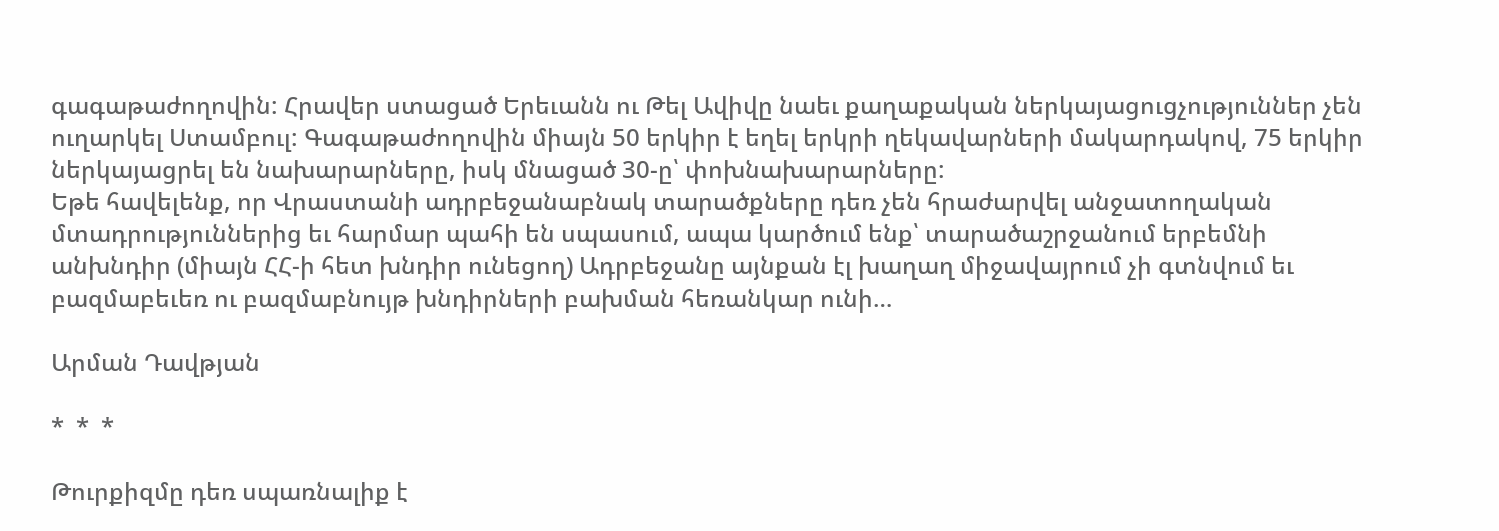գագաթաժողովին: Հրավեր ստացած Երեւանն ու Թել Ավիվը նաեւ քաղաքական ներկայացուցչություններ չեն ուղարկել Ստամբուլ: Գագաթաժողովին միայն 50 երկիր է եղել երկրի ղեկավարների մակարդակով, 75 երկիր ներկայացրել են նախարարները, իսկ մնացած 30-ը՝ փոխնախարարները:
Եթե հավելենք, որ Վրաստանի ադրբեջանաբնակ տարածքները դեռ չեն հրաժարվել անջատողական մտադրություններից եւ հարմար պահի են սպասում, ապա կարծում ենք՝ տարածաշրջանում երբեմնի անխնդիր (միայն ՀՀ-ի հետ խնդիր ունեցող) Ադրբեջանը այնքան էլ խաղաղ միջավայրում չի գտնվում եւ բազմաբեւեռ ու բազմաբնույթ խնդիրների բախման հեռանկար ունի…

Արման Դավթյան

*  *  *

Թուրքիզմը դեռ սպառնալիք է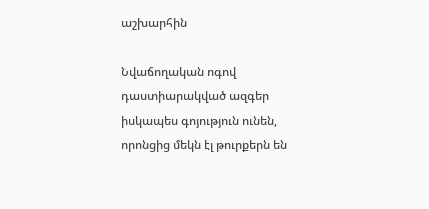աշխարհին

Նվաճողական ոգով դաստիարակված ազգեր իսկապես գոյություն ունեն, որոնցից մեկն էլ թուրքերն են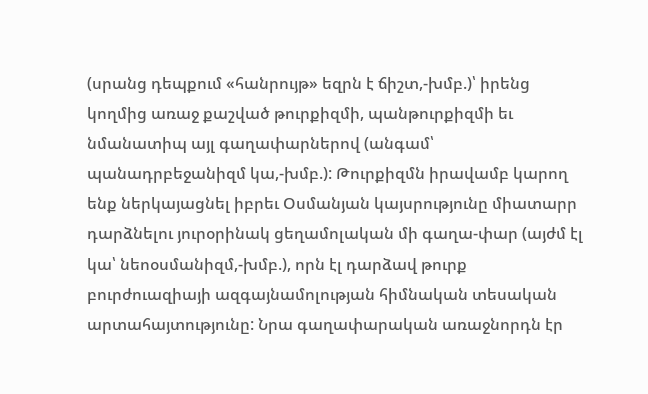(սրանց դեպքում «հանրույթ» եզրն է ճիշտ,-խմբ.)՝ իրենց կողմից առաջ քաշված թուրքիզմի, պանթուրքիզմի եւ նմանատիպ այլ գաղափարներով (անգամ՝ պանադրբեջանիզմ կա,-խմբ.): Թուրքիզմն իրավամբ կարող ենք ներկայացնել իբրեւ Օսմանյան կայսրությունը միատարր դարձնելու յուրօրինակ ցեղամոլական մի գաղա-փար (այժմ էլ կա՝ նեոօսմանիզմ,-խմբ.), որն էլ դարձավ թուրք բուրժուազիայի ազգայնամոլության հիմնական տեսական արտահայտությունը: Նրա գաղափարական առաջնորդն էր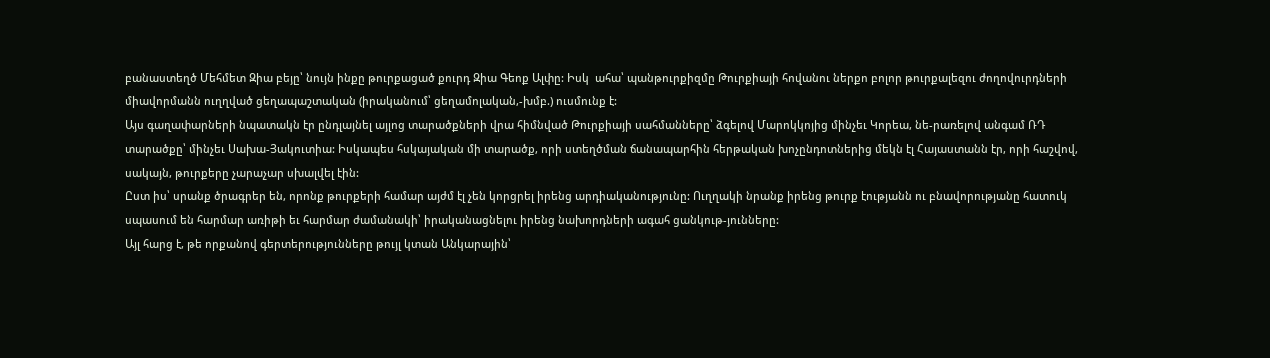բանաստեղծ Մեհմետ Զիա բեյը՝ նույն ինքը թուրքացած քուրդ Զիա Գեոք Ալփը: Իսկ  ահա՝ պանթուրքիզմը Թուրքիայի հովանու ներքո բոլոր թուրքալեզու ժողովուրդների միավորմանն ուղղված ցեղապաշտական (իրականում՝ ցեղամոլական,-խմբ.) ուսմունք է:
Այս գաղափարների նպատակն էր ընդլայնել այլոց տարածքների վրա հիմնված Թուրքիայի սահմանները՝ ձգելով Մարոկկոյից մինչեւ Կորեա, նե-րառելով անգամ ՌԴ տարածքը՝ մինչեւ Սախա-Յակուտիա: Իսկապես հսկայական մի տարածք, որի ստեղծման ճանապարհին հերթական խոչընդոտներից մեկն էլ Հայաստանն էր, որի հաշվով, սակայն, թուրքերը չարաչար սխալվել էին:
Ըստ իս՝ սրանք ծրագրեր են, որոնք թուրքերի համար այժմ էլ չեն կորցրել իրենց արդիականությունը: Ուղղակի նրանք իրենց թուրք էությանն ու բնավորությանը հատուկ սպասում են հարմար առիթի եւ հարմար ժամանակի՝ իրականացնելու իրենց նախորդների ագահ ցանկութ-յունները:
Այլ հարց է, թե որքանով գերտերությունները թույլ կտան Անկարային՝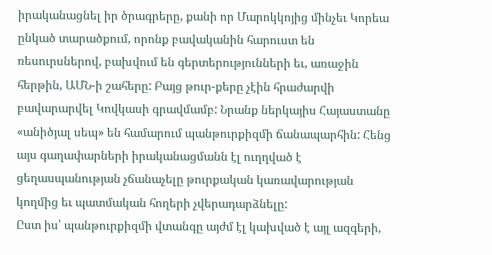իրականացնել իր ծրագրերը, քանի որ Մարոկկոյից մինչեւ Կորեա ընկած տարածքում, որոնք բավականին հարուստ են ռեսուրսներով, բախվում են գերտերությունների եւ, առաջին հերթին, ԱՄՆ-ի շահերը: Բայց թուր-քերը չէին հրաժարվի բավարարվել Կովկասի գրավմամբ: Նրանք ներկայիս Հայաստանը «անիծյալ սեպ» են համարում պանթուրքիզմի ճանապարհին: Հենց այս գաղափարների իրականացմանն էլ ուղղված է ցեղասպանության չճանաչելը թուրքական կառավարության կողմից եւ պատմական հողերի չվերադարձնելը:
Ըստ իս՝ պանթուրքիզմի վտանգը այժմ էլ կախված է այլ ազգերի,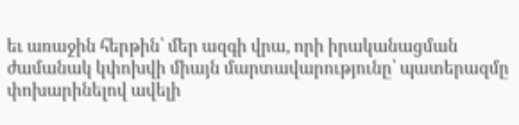եւ առաջին հերթին՝ մեր ազգի վրա, որի իրականացման ժամանակ կփոխվի միայն մարտավարությունը՝ պատերազմը փոխարինելով ավելի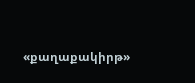«քաղաքակիրթ»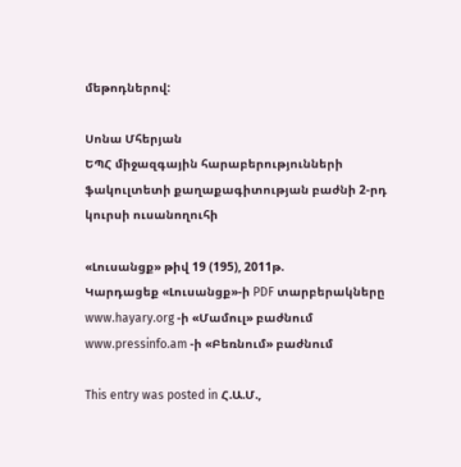մեթոդներով:

Սոնա Մհերյան
ԵՊՀ միջազգային հարաբերությունների ֆակուլտետի քաղաքագիտության բաժնի 2-րդ կուրսի ուսանողուհի

«Լուսանցք» թիվ 19 (195), 2011թ.
Կարդացեք «Լուսանցք»-ի PDF տարբերակները www.hayary.org -ի «Մամուլ» բաժնում www.pressinfo.am -ի «Բեռնում» բաժնում

This entry was posted in Հ.Ա.Մ.,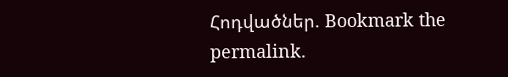Հոդվածներ. Bookmark the permalink.